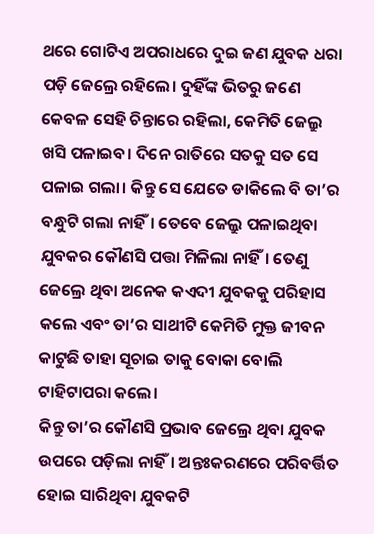ଥରେ ଗୋଟିଏ ଅପରାଧରେ ଦୁଇ ଜଣ ଯୁବକ ଧରା ପଡ଼ି ଜେଲ୍ରେ ରହିଲେ। ଦୁହିଁଙ୍କ ଭିତରୁ ଜଣେ କେବଳ ସେହି ଚିନ୍ତାରେ ରହିଲା, କେମିତି ଜେଲ୍ରୁ ଖସି ପଳାଇବ। ଦିନେ ରାତିରେ ସତକୁ ସତ ସେ ପଳାଇ ଗଲା। କିନ୍ତୁ ସେ ଯେତେ ଡାକିଲେ ବି ତା’ର ବନ୍ଧୁଟି ଗଲା ନାହିଁ। ତେବେ ଜେଲ୍ରୁ ପଳାଇଥିବା ଯୁବକର କୌଣସି ପତ୍ତା ମିଳିଲା ନାହିଁ। ତେଣୁ ଜେଲ୍ରେ ଥିବା ଅନେକ କଏଦୀ ଯୁବକକୁ ପରିହାସ କଲେ ଏବଂ ତା’ର ସାଥୀଟି କେମିତି ମୁକ୍ତ ଜୀବନ କାଟୁଛି ତାହା ସୂଚାଇ ତାକୁ ବୋକା ବୋଲି ଟାହିଟାପରା କଲେ।
କିନ୍ତୁ ତା’ର କୌଣସି ପ୍ରଭାବ ଜେଲ୍ରେ ଥିବା ଯୁବକ ଉପରେ ପଡ଼ିଲା ନାହିଁ। ଅନ୍ତଃକରଣରେ ପରିବର୍ତ୍ତିତ ହୋଇ ସାରିଥିବା ଯୁବକଟି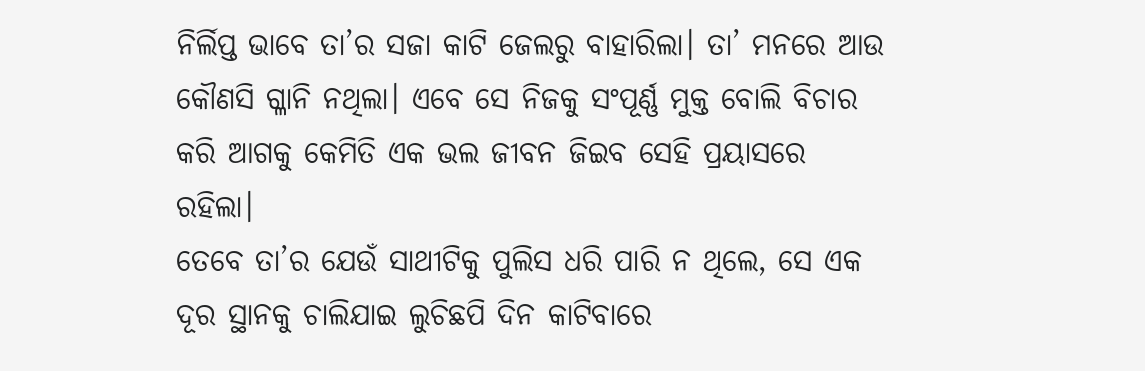ନିର୍ଲିପ୍ତ ଭାବେ ତା’ର ସଜା କାଟି ଜେଲରୁ ବାହାରିଲା। ତା’ ମନରେ ଆଉ କୌଣସି ଗ୍ଳାନି ନଥିଲା। ଏବେ ସେ ନିଜକୁ ସଂପୂର୍ଣ୍ଣ ମୁକ୍ତ ବୋଲି ବିଚାର କରି ଆଗକୁ କେମିତି ଏକ ଭଲ ଜୀବନ ଜିଇବ ସେହି ପ୍ରୟାସରେ ରହିଲା।
ତେବେ ତା’ର ଯେଉଁ ସାଥୀଟିକୁ ପୁଲିସ ଧରି ପାରି ନ ଥିଲେ, ସେ ଏକ ଦୂର ସ୍ଥାନକୁ ଚାଲିଯାଇ ଲୁଚିଛପି ଦିନ କାଟିବାରେ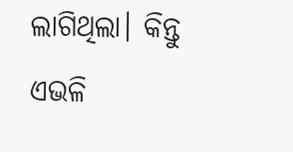ଲାଗିଥିଲା। କିନ୍ତୁ ଏଭଳି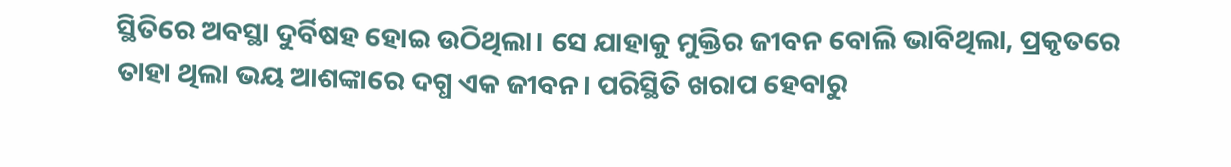ସ୍ଥିତିରେ ଅବସ୍ଥା ଦୁର୍ବିଷହ ହୋଇ ଉଠିଥିଲା। ସେ ଯାହାକୁ ମୁକ୍ତିର ଜୀବନ ବୋଲି ଭାବିଥିଲା, ପ୍ରକୃତରେ ତାହା ଥିଲା ଭୟ ଆଶଙ୍କାରେ ଦଗ୍ଧ ଏକ ଜୀବନ। ପରିସ୍ଥିତି ଖରାପ ହେବାରୁ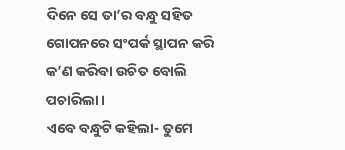ଦିନେ ସେ ତା’ର ବନ୍ଧୁ ସହିତ ଗୋପନରେ ସଂପର୍କ ସ୍ଥାପନ କରି କ’ଣ କରିବା ଉଚିତ ବୋଲି ପଚାରିଲା।
ଏବେ ବନ୍ଧୁଟି କହିଲା- ତୁମେ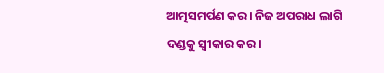ଆତ୍ମସମର୍ପଣ କର। ନିଜ ଅପରାଧ ଲାଗି ଦଣ୍ଡକୁ ସ୍ବୀକାର କର।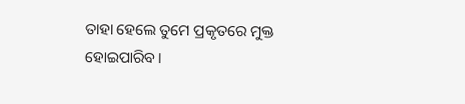ତାହା ହେଲେ ତୁମେ ପ୍ରକୃତରେ ମୁକ୍ତ ହୋଇପାରିବ।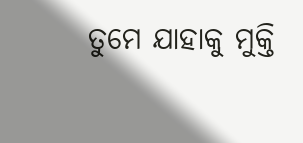ତୁମେ ଯାହାକୁ ମୁକ୍ତି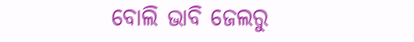ବୋଲି ଭାବି ଜେଲରୁ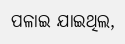ପଳାଇ ଯାଇଥିଲ,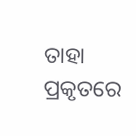ତାହା ପ୍ରକୃତରେ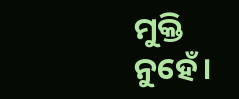ମୁକ୍ତି ନୁହେଁ।